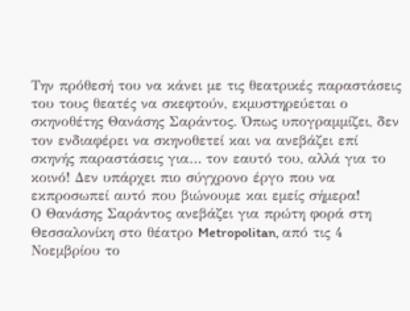Την πρόθεσή του να κάνει με τις θεατρικές παραστάσεις του τους θεατές να σκεφτούν, εκμυστηρεύεται ο σκηνοθέτης Θανάσης Σαράντος. Όπως υπογραμμίζει, δεν τον ενδιαφέρει να σκηνοθετεί και να ανεβάζει επί σκηνής παραστάσεις για… τον εαυτό του, αλλά για το κοινό! Δεν υπάρχει πιο σύγχρονο έργο που να εκπροσωπεί αυτό που βιώνουμε και εμείς σήμερα!
Ο Θανάσης Σαράντος ανεβάζει για πρώτη φορά στη Θεσσαλονίκη στο θέατρο Metropolitan, από τις 4 Νοεμβρίου το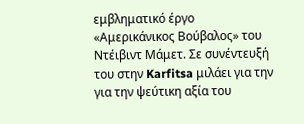εμβληματικό έργο «Αμερικάνικος Βούβαλος» του Ντέιβιντ Μάμετ. Σε συνέντευξή του στην Karfitsa μιλάει για την για την ψεύτικη αξία του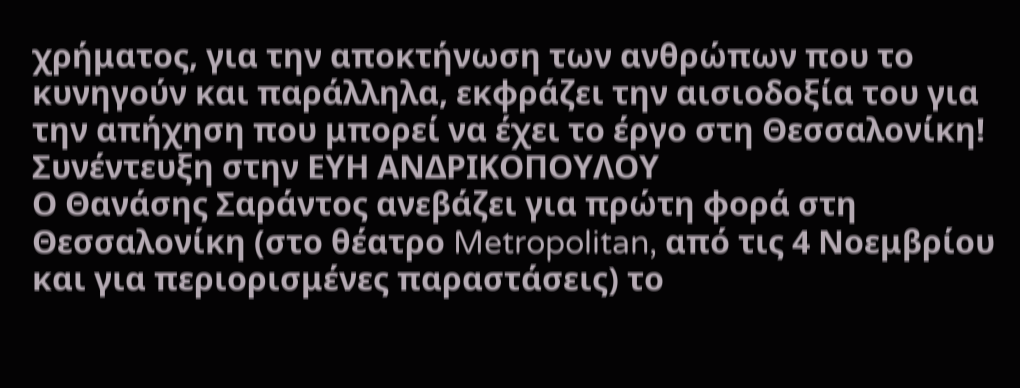χρήματος, για την αποκτήνωση των ανθρώπων που το κυνηγούν και παράλληλα, εκφράζει την αισιοδοξία του για την απήχηση που μπορεί να έχει το έργο στη Θεσσαλονίκη!
Συνέντευξη στην ΕΥΗ ΑΝΔΡΙΚΟΠΟΥΛΟΥ
Ο Θανάσης Σαράντος ανεβάζει για πρώτη φορά στη Θεσσαλονίκη (στο θέατρο Metropolitan, από τις 4 Νοεμβρίου και για περιορισμένες παραστάσεις) το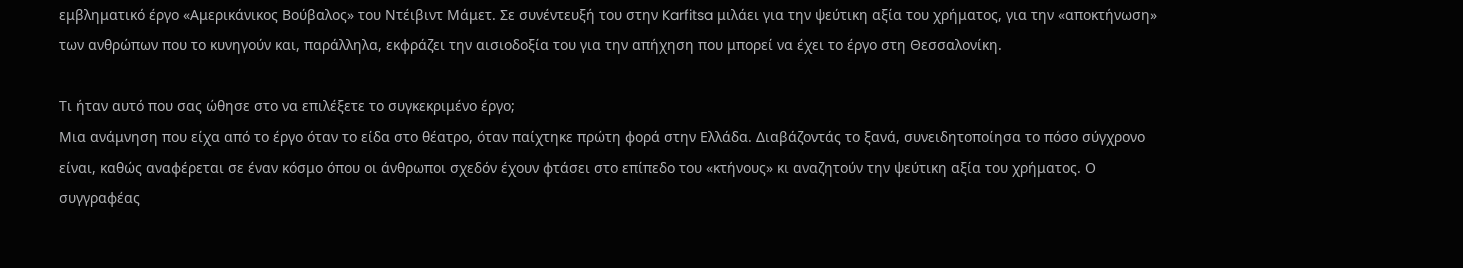εμβληματικό έργο «Αμερικάνικος Βούβαλος» του Ντέιβιντ Μάμετ. Σε συνέντευξή του στην Karfitsa μιλάει για την ψεύτικη αξία του χρήματος, για την «αποκτήνωση» των ανθρώπων που το κυνηγούν και, παράλληλα, εκφράζει την αισιοδοξία του για την απήχηση που μπορεί να έχει το έργο στη Θεσσαλονίκη.

Τι ήταν αυτό που σας ώθησε στο να επιλέξετε το συγκεκριμένο έργο;
Μια ανάμνηση που είχα από το έργο όταν το είδα στο θέατρο, όταν παίχτηκε πρώτη φορά στην Ελλάδα. Διαβάζοντάς το ξανά, συνειδητοποίησα το πόσο σύγχρονο είναι, καθώς αναφέρεται σε έναν κόσμο όπου οι άνθρωποι σχεδόν έχουν φτάσει στο επίπεδο του «κτήνους» κι αναζητούν την ψεύτικη αξία του χρήματος. Ο συγγραφέας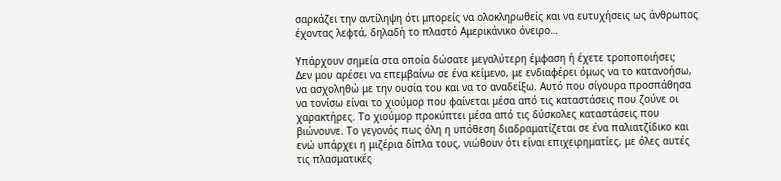σαρκάζει την αντίληψη ότι μπορείς να ολοκληρωθείς και να ευτυχήσεις ως άνθρωπος έχοντας λεφτά, δηλαδή το πλαστό Αμερικάνικο όνειρο…

Υπάρχουν σημεία στα οποία δώσατε μεγαλύτερη έμφαση ή έχετε τροποποιήσει;
Δεν μου αρέσει να επεμβαίνω σε ένα κείμενο, με ενδιαφέρει όμως να το κατανοήσω, να ασχοληθώ με την ουσία του και να το αναδείξω. Αυτό που σίγουρα προσπάθησα να τονίσω είναι το χιούμορ που φαίνεται μέσα από τις καταστάσεις που ζούνε οι χαρακτήρες. Το χιούμορ προκύπτει μέσα από τις δύσκολες καταστάσεις που βιώνουνε. Το γεγονός πως όλη η υπόθεση διαδραματίζεται σε ένα παλιατζίδικο και ενώ υπάρχει η μιζέρια δίπλα τους, νιώθουν ότι είναι επιχειρηματίες, με όλες αυτές τις πλασματικές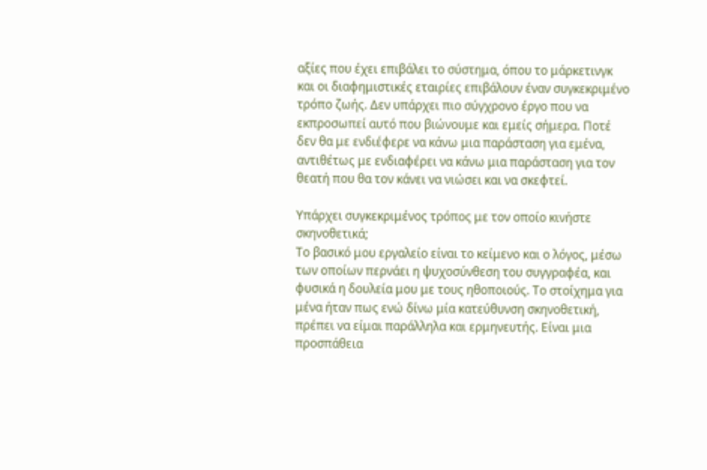αξίες που έχει επιβάλει το σύστημα, όπου το μάρκετινγκ και οι διαφημιστικές εταιρίες επιβάλουν έναν συγκεκριμένο τρόπο ζωής. Δεν υπάρχει πιο σύγχρονο έργο που να εκπροσωπεί αυτό που βιώνουμε και εμείς σήμερα. Ποτέ δεν θα με ενδιέφερε να κάνω μια παράσταση για εμένα, αντιθέτως με ενδιαφέρει να κάνω μια παράσταση για τον θεατή που θα τον κάνει να νιώσει και να σκεφτεί.

Υπάρχει συγκεκριμένος τρόπος με τον οποίο κινήστε σκηνοθετικά;
Το βασικό μου εργαλείο είναι το κείμενο και ο λόγος, μέσω των οποίων περνάει η ψυχοσύνθεση του συγγραφέα, και φυσικά η δουλεία μου με τους ηθοποιούς. Το στοίχημα για μένα ήταν πως ενώ δίνω μία κατεύθυνση σκηνοθετική, πρέπει να είμαι παράλληλα και ερμηνευτής. Είναι μια προσπάθεια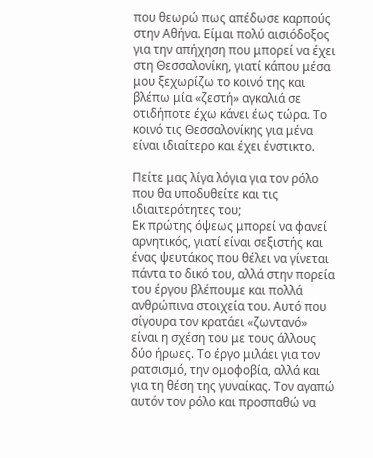που θεωρώ πως απέδωσε καρπούς στην Αθήνα. Είμαι πολύ αισιόδοξος για την απήχηση που μπορεί να έχει στη Θεσσαλονίκη, γιατί κάπου μέσα μου ξεχωρίζω το κοινό της και βλέπω μία «ζεστή» αγκαλιά σε οτιδήποτε έχω κάνει έως τώρα. Το κοινό τις Θεσσαλονίκης για μένα είναι ιδιαίτερο και έχει ένστικτο.

Πείτε μας λίγα λόγια για τον ρόλο που θα υποδυθείτε και τις ιδιαιτερότητες του;
Εκ πρώτης όψεως μπορεί να φανεί αρνητικός, γιατί είναι σεξιστής και ένας ψευτάκος που θέλει να γίνεται πάντα το δικό του, αλλά στην πορεία του έργου βλέπουμε και πολλά ανθρώπινα στοιχεία του. Αυτό που σίγουρα τον κρατάει «ζωντανό» είναι η σχέση του με τους άλλους δύο ήρωες. Το έργο μιλάει για τον ρατσισμό, την ομοφοβία, αλλά και για τη θέση της γυναίκας. Τον αγαπώ αυτόν τον ρόλο και προσπαθώ να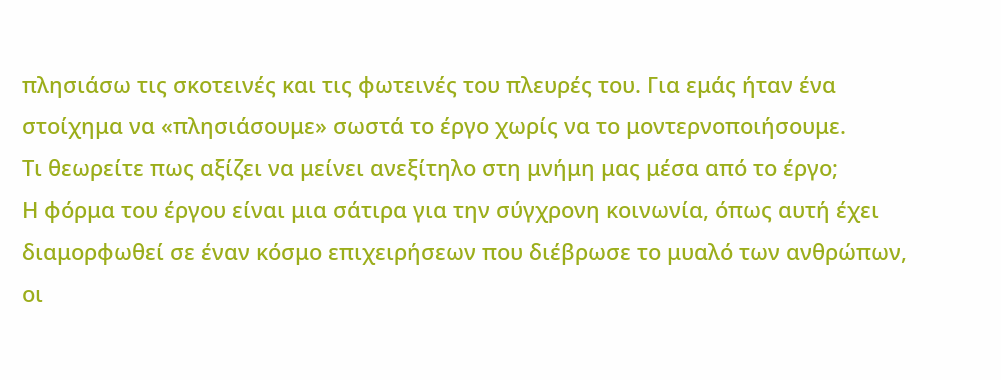πλησιάσω τις σκοτεινές και τις φωτεινές του πλευρές του. Για εμάς ήταν ένα στοίχημα να «πλησιάσουμε» σωστά το έργο χωρίς να το μοντερνοποιήσουμε.
Τι θεωρείτε πως αξίζει να μείνει ανεξίτηλο στη μνήμη μας μέσα από το έργο;
Η φόρμα του έργου είναι μια σάτιρα για την σύγχρονη κοινωνία, όπως αυτή έχει διαμορφωθεί σε έναν κόσμο επιχειρήσεων που διέβρωσε το μυαλό των ανθρώπων, οι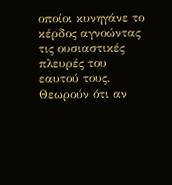οποίοι κυνηγάνε το κέρδος αγνοώντας τις ουσιαστικές πλευρές του εαυτού τους. Θεωρούν ότι αν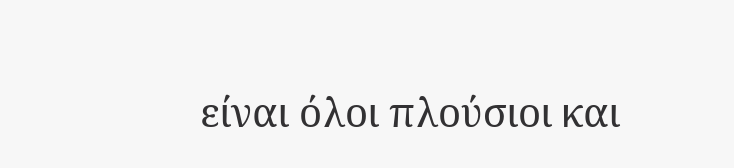είναι όλοι πλούσιοι και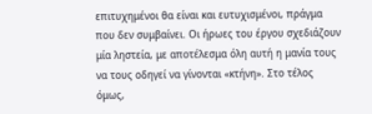επιτυχημένοι θα είναι και ευτυχισμένοι, πράγμα που δεν συμβαίνει. Οι ήρωες του έργου σχεδιάζουν μία ληστεία, με αποτέλεσμα όλη αυτή η μανία τους να τους οδηγεί να γίνονται «κτήνη». Στο τέλος όμως,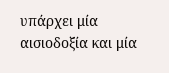υπάρχει μία αισιοδοξία και μία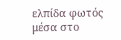ελπίδα φωτός μέσα στο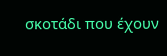σκοτάδι που έχουν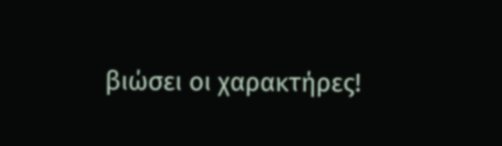βιώσει οι χαρακτήρες!